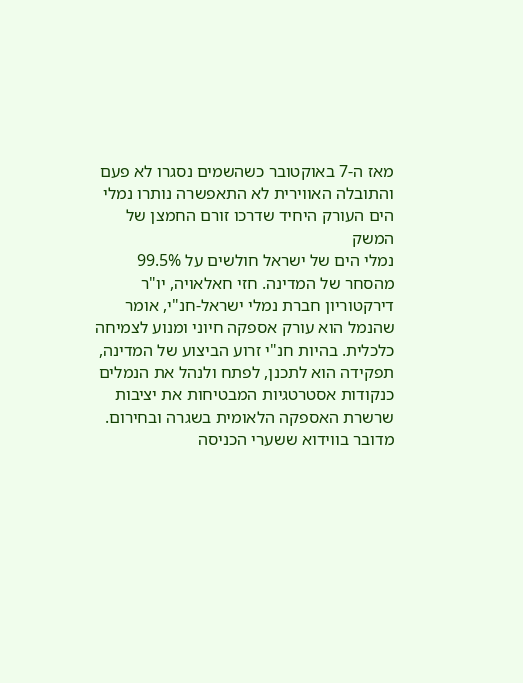מאז ה-7 באוקטובר כשהשמים נסגרו לא פעם והתובלה האווירית לא התאפשרה נותרו נמלי הים העורק היחיד שדרכו זורם החמצן של המשק
נמלי הים של ישראל חולשים על 99.5% מהסחר של המדינה. חזי חאלאויה, יו"ר דירקטוריון חברת נמלי ישראל-חנ"י, אומר שהנמל הוא עורק אספקה חיוני ומנוע לצמיחה כלכלית. בהיות חנ"י זרוע הביצוע של המדינה, תפקידה הוא לתכנן, לפתח ולנהל את הנמלים כנקודות אסטרטגיות המבטיחות את יציבות שרשרת האספקה הלאומית בשגרה ובחירום. מדובר בווידוא ששערי הכניסה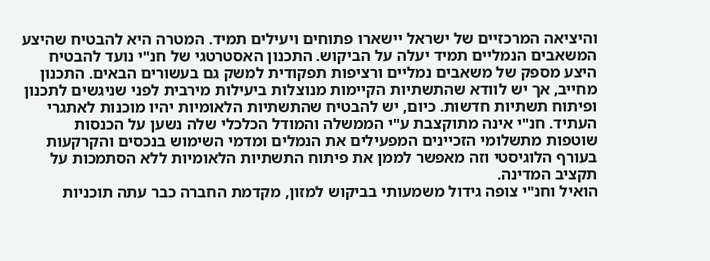והיציאה המרכזיים של ישראל יישארו פתוחים ויעילים תמיד. המטרה היא להבטיח שהיצע המשאבים הנמליים תמיד יעלה על הביקוש. התכנון האסטרטגי של חנ"י נועד להבטיח היצע מספק של משאבים נמליים ורציפות תפקודית למשק גם בעשורים הבאים. התכנון מחייב, אך יש לוודא שהתשתיות הקיימות מנוצלות ביעילות מירבית לפני שניגשים לתכנון ופיתוח תשתיות חדשות. כיום, יש להבטיח שהתשתיות הלאומיות יהיו מוכנות לאתגרי העתיד. חנ"י אינה מתוקצבת ע"י הממשלה והמודל הכלכלי שלה נשען על הכנסות שוטפות מתשלומי הזכיינים המפעילים את הנמלים ומדמי השימוש בנכסים והקרקעות בעורף הלוגיסטי וזה מאפשר לממן את פיתוח התשתיות הלאומיות ללא הסתמכות על תקציב המדינה.
הואיל וחנ"י צופה גידול משמעותי בביקוש למזון, מקדמת החברה כבר עתה תוכניות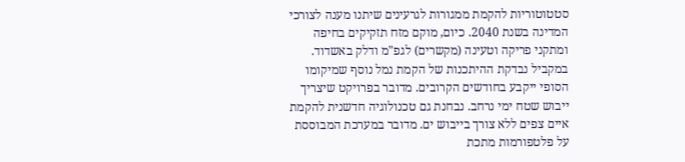סטטוטוריות להקמת ממגורות לגרעינים שיתנו מענה לצורכי המדינה בשנת 2040. כיום, מוקם מזח תזקיקים בחיפה ומתקני פריקה וטעינה (מקשרים) לגפ"מ ודלק באשדוד. במקביל נבדקת ההיתכנות של הקמת נמל נוסף שמיקומו הסופי ייקבע בחודשים הקרובים. מדובר בפרויקט שיצריך ייבוש שטח ימי נרחב. נבחנת גם טכנולוגיה חדשנית להקמת איים צפים ללא צורך בייבוש ים. מדובר במערכת המבוססת על פלטפורמות מתכת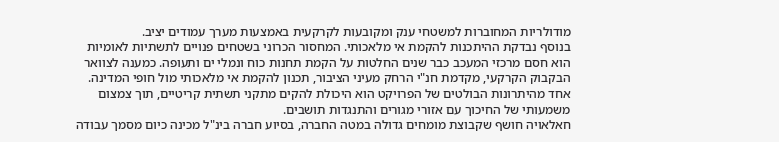מודולריות המחוברות למשטחי ענק ומקובעות לקרקעית באמצעות מערך עמודים יציב.
בנוסף נבדקת ההיתכנות להקמת אי מלאכותי. המחסור הכרוני בשטחים פנויים לתשתיות לאומיות הוא חסם מרכזי המעכב כבר שנים החלטות על הקמת תחנות כוח ונמלי ים ותעופה. כמענה לצוואר הבקבוק הקרקעי, מקדמת חנ"י הרחק מעיני הציבור, תכנון להקמת אי מלאכותי מול חופי המדינה. אחד מהיתרונות הבולטים של הפרויקט הוא היכולת להקים מתקני תשתית קריטיים, תוך צמצום משמעותי של החיכוך עם אזורי מגורים והתנגדות תושבים.
חאלאויה חושף שקבוצת מומחים גדולה במטה החברה, בסיוע חברה בינ"ל מכינה כיום מסמך עבודה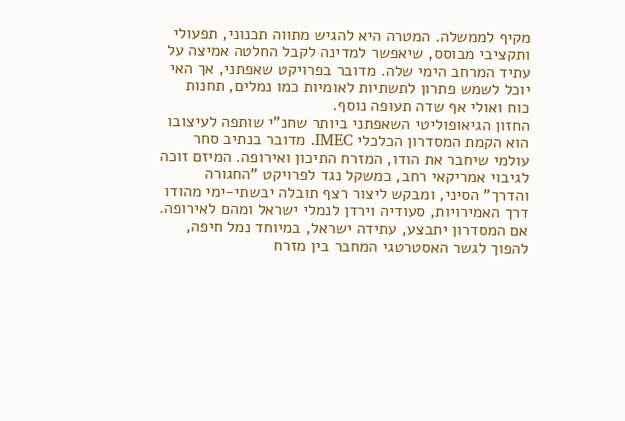מקיף לממשלה. המטרה היא להגיש מתווה תכנוני, תפעולי ותקציבי מבוסס, שיאפשר למדינה לקבל החלטה אמיצה על עתיד המרחב הימי שלה. מדובר בפרויקט שאפתני, אך האי יוכל לשמש פתרון לתשתיות לאומיות כמו נמלים, תחנות כוח ואולי אף שדה תעופה נוסף.
החזון הגיאופוליטי השאפתני ביותר שחנ"י שותפה לעיצובו הוא הקמת המסדרון הכלכלי IMEC. מדובר בנתיב סחר עולמי שיחבר את הודו, המזרח התיכון ואירופה. המיזם זוכה לגיבוי אמריקאי רחב, כמשקל נגד לפרויקט "החגורה והדרך" הסיני, ומבקש ליצור רצף תובלה יבשתי-ימי מהודו דרך האמירויות, סעודיה וירדן לנמלי ישראל ומהם לאירופה. אם המסדרון יתבצע, עתידה ישראל, במיוחד נמל חיפה, להפוך לגשר האסטרטגי המחבר בין מזרח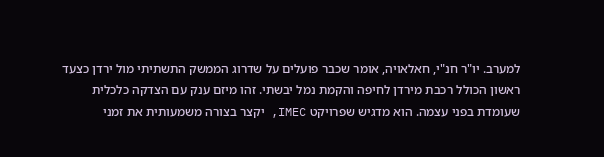למערב. יו"ר חנ"י, חאלאויה, אומר שכבר פועלים על שדרוג הממשק התשתיתי מול ירדן כצעד ראשון הכולל רכבת מירדן לחיפה והקמת נמל יבשתי. זהו מיזם ענק עם הצדקה כלכלית שעומדת בפני עצמה. הוא מדגיש שפרויקט IMEC, יקצר בצורה משמעותית את זמני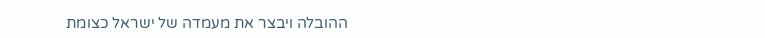ההובלה ויבצר את מעמדה של ישראל כצומת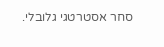סחר אסטרטגי גלובלי.